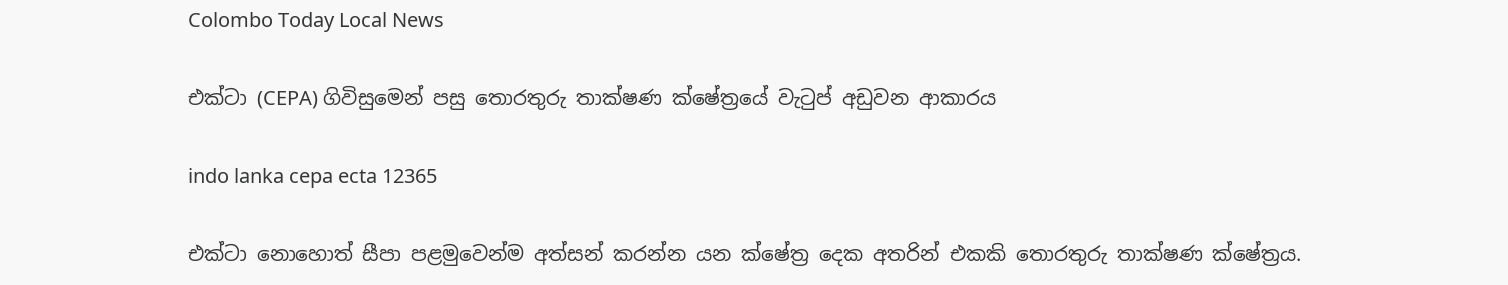Colombo Today Local News

එක්ටා (CEPA) ගිවිසුමෙන් පසු තොරතුරු තාක්ෂණ ක්ෂේත්‍රයේ වැටුප් අඩුවන ආකාරය

indo lanka cepa ecta 12365

එක්ටා නොහොත් සීපා පළමුවෙන්ම අත්සන් කරන්න යන ක්ෂේත්‍ර දෙක අතරින් එකකි තොරතුරු තාක්ෂණ ක්ෂේත්‍රය.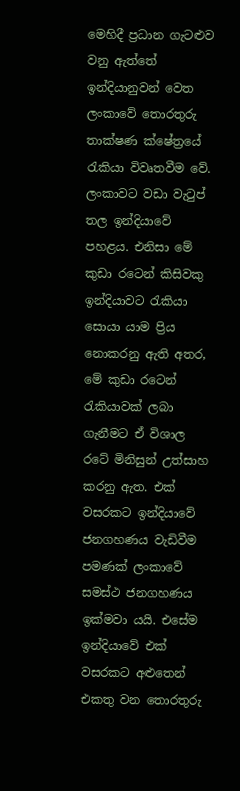මෙහිදී ප්‍රධාන ගැටළුව වනු ඇත්තේ ඉන්දියානුවන් වෙත ලංකාවේ තොරතුරු තාක්ෂණ ක්ෂේත්‍රයේ රැකියා විවෘතවීම වේ. ලංකාවට වඩා වැටුප් තල ඉන්දියාවේ පහළය. එනිසා මේ කුඩා රටෙන් කිසිවකු ඉන්දියාවට රැකියා සොයා යාම ප්‍රිය නොකරනු ඇති අතර, මේ කුඩා රටෙන් රැකියාවක් ලබා ගැනීමට ඒ විශාල රටේ මිනිසුන් උත්සාහ කරනු ඇත. එක් වසරකට ඉන්දියාවේ ජනගහණය වැඩිවීම පමණක් ලංකාවේ සමස්ථ ජනගහණය ඉක්මවා යයි. එසේම ඉන්දියාවේ එක් වසරකට අළුතෙන් එකතු වන තොරතුරු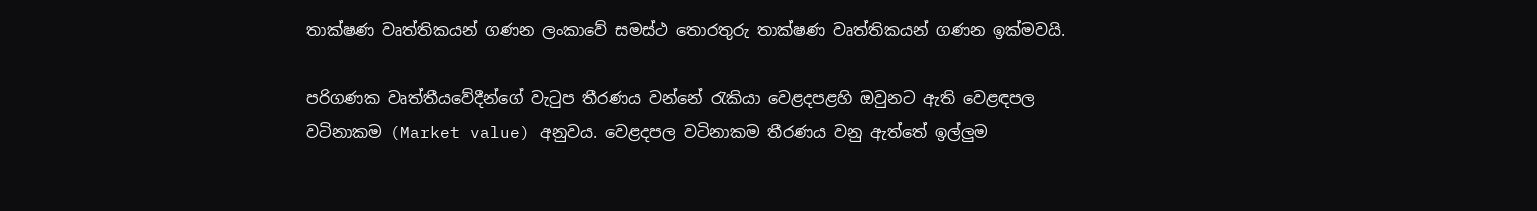තාක්ෂණ වෘත්තිකයන් ගණන ලංකාවේ සමස්ථ තොරතුරු තාක්ෂණ වෘත්තිකයන් ගණන ඉක්මවයි.

පරිගණක වෘත්තීයවේදීන්ගේ වැටුප තීරණය වන්නේ රැකියා වෙළදපළහි ඔවුනට ඇති වෙළඳපල වටිනාකම (Market value) අනුවය. වෙළදපල වටිනාකම තීරණය වනු ඇත්තේ ඉල්ලුම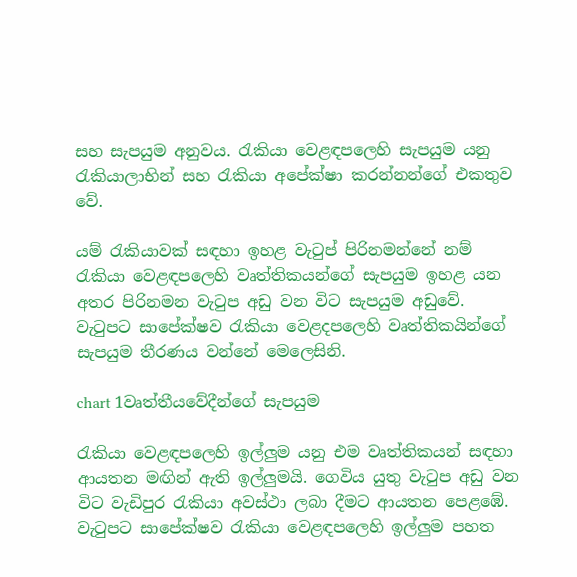සහ සැපයුම අනුවය. රැකියා වෙළඳපලෙහි සැපයුම යනු රැකියාලාභින් සහ රැකියා අපේක්ෂා කරන්නන්ගේ එකතුව වේ.

යම් රැකියාවක් සඳහා ඉහළ වැටුප් පිරිනමන්නේ නම් රැකියා වෙළඳපලෙහි වෘත්තිකයන්ගේ සැපයුම ඉහළ යන අතර පිරිනමන වැටුප අඩු වන විට සැපයුම අඩුවේ. වැටුපට සාපේක්ෂව රැකියා වෙළදපලෙහි වෘත්තිකයින්ගේ සැපයුම තීරණය වන්නේ මෙලෙසිනි.

chart 1වෘත්තීයවේදීන්ගේ සැපයුම

රැකියා වෙළඳපලෙහි ඉල්ලුම යනු එම වෘත්තිකයන් සඳහා ආයතන මඟින් ඇති ඉල්ලුමයි. ගෙවිය යුතු වැටුප අඩු වන විට වැඩිපුර රැකියා අවස්ථා ලබා දීමට ආයතන පෙළඹේ. වැටුපට සාපේක්ෂව රැකියා වෙළඳපලෙහි ඉල්ලුම පහත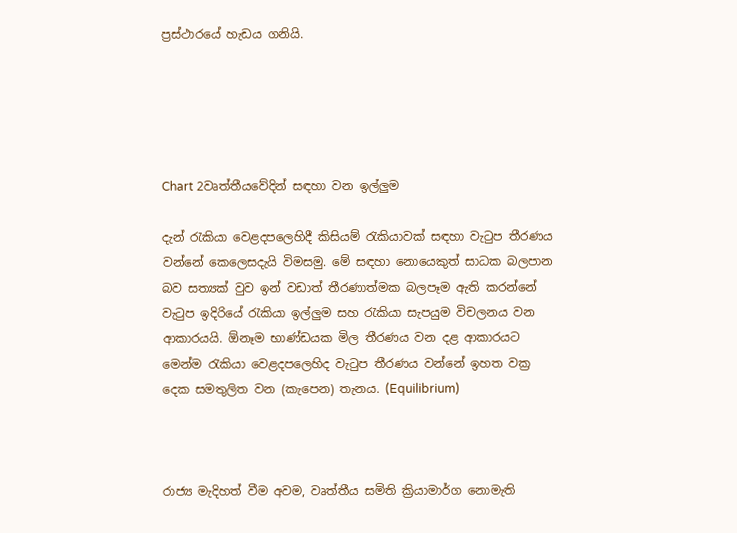ප්‍රස්ථාරයේ හැඩය ගනියි.





Chart 2වෘත්තීයවේදින් සඳහා වන ඉල්ලුම

දැන් රැකියා වෙළදපලෙහිදී කිසියම් රැකියාවක් සඳහා වැටුප තීරණය වන්නේ කෙලෙසදැයි විමසමු. මේ සඳහා නොයෙකුත් සාධක බලපාන බව සත්‍යක් වුව ඉන් වඩාත් තීරණාත්මක බලපෑම ඇති කරන්නේ වැටුප ඉදිරියේ රැකියා ඉල්ලුම සහ රැකියා සැපයුම විචලනය වන ආකාරයයි. ඕනෑම භාණ්ඩයක මිල තීරණය වන දළ ආකාරයට මෙන්ම රැකියා වෙළදපලෙහිද වැටුප තීරණය වන්නේ ඉහත වක්‍ර දෙක සමතුලිත වන (කැපෙන) තැනය. (Equilibrium)



රාජ්‍ය මැදිහත් වීම අවම, වෘත්තීය සමිති ක්‍රියාමාර්ග නොමැති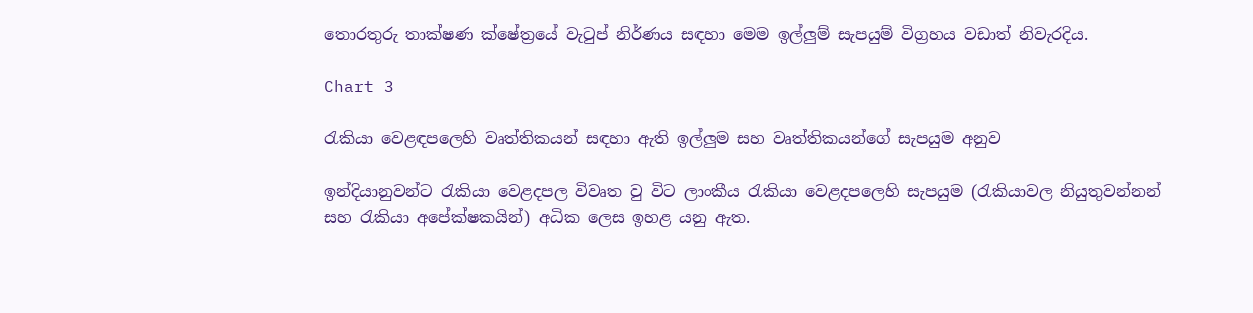තොරතුරු තාක්ෂණ ක්ෂේත්‍රයේ වැටුප් නිර්ණය සඳහා මෙම ඉල්ලුම් සැපයුම් විග්‍රහය වඩාත් නිවැරදිය.

Chart 3

රැකියා වෙළඳපලෙහි වෘත්තිකයන් සඳහා ඇති ඉල්ලුම සහ වෘත්තිකයන්ගේ සැපයුම අනුව

ඉන්දියානුවන්ට රැකියා වෙළදපල විවෘත වු විට ලාංකීය රැකියා වෙළදපලෙහි සැපයුම (රැකියාවල නියුතුවන්නන් සහ රැකියා අපේක්ෂකයින්) අධික ලෙස ඉහළ යනු ඇත.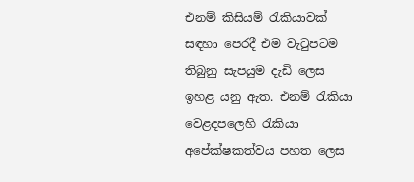එනම් කිසියම් රැකියාවක් සඳහා පෙරදී එම වැටුපටම තිබුනු සැපයුම දැඩි ලෙස ඉහළ යනු ඇත. එනම් රැකියා වෙළදපලෙහි රැකියා අපේක්ෂකත්වය පහත ලෙස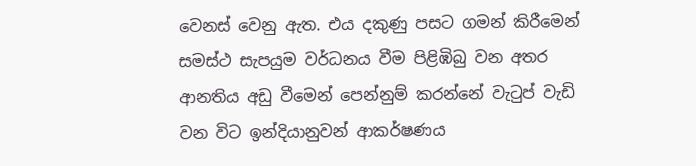වෙනස් වෙනු ඇත. එය දකුණු පසට ගමන් කිරීමෙන් සමස්ථ සැපයුම වර්ධනය වීම පිළිඹිබු වන අතර ආනතිය අඩු වීමෙන් පෙන්නුම් කරන්නේ වැටුප් වැඩි වන විට ඉන්දියානුවන් ආකර්ෂණය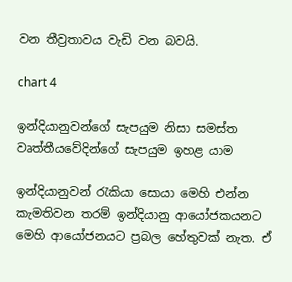වන තීව්‍රතාවය වැඩි වන බවයි.

chart 4

ඉන්දියානුවන්ගේ සැපයුම නිසා සමස්ත වෘත්තීයවේදින්ගේ සැපයුම ඉහළ යාම

ඉන්දියානුවන් රැකියා සොයා මෙහි එන්න කැමතිවන තරම් ඉන්දියානු ආයෝජකයනට මෙහි ආයෝජනයට ප්‍රබල හේතුවක් නැත. ඒ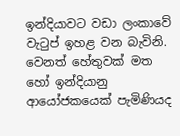ඉන්දියාවට වඩා ලංකාවේ වැටුප් ඉහළ වන බැවිනි. වෙනත් හේතුවක් මත හෝ ඉන්දියානු ආයෝජකයෙක් පැමිණියද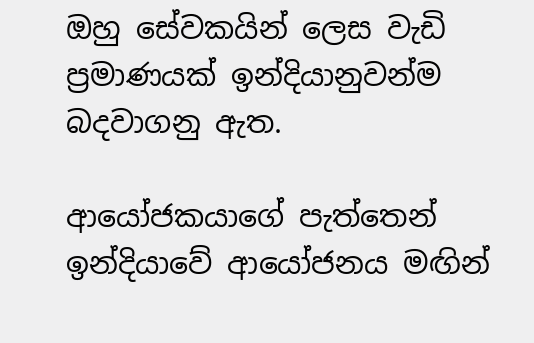ඔහු සේවකයින් ලෙස වැඩි ප්‍රමාණයක් ඉන්දියානුවන්ම බදවාගනු ඇත.

ආයෝජකයාගේ පැත්තෙන් ඉන්දියාවේ ආයෝජනය මඟින්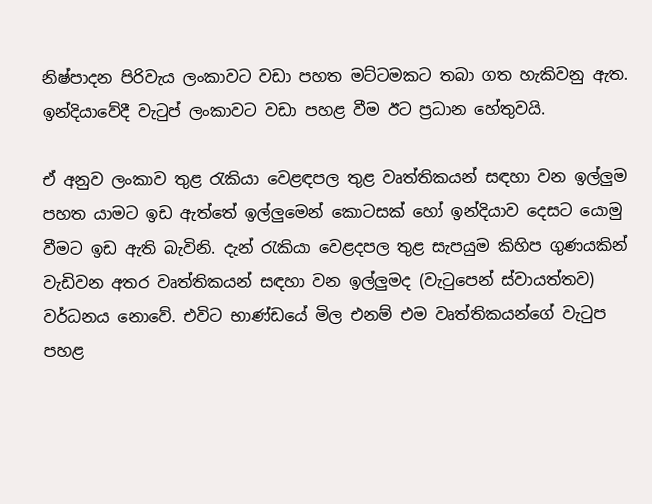නිෂ්පාදන පිරිවැය ලංකාවට වඩා පහත මට්ටමකට තබා ගත හැකිවනු ඇත. ඉන්දියාවේදී වැටුප් ලංකාවට වඩා පහළ වීම ඊට ප්‍රධාන හේතුවයි.

ඒ අනුව ලංකාව තුළ රැකියා වෙළඳපල තුළ වෘත්තිකයන් සඳහා වන ඉල්ලුම පහත යාමට ඉඩ ඇත්තේ ඉල්ලුමෙන් කොටසක් හෝ ඉන්දියාව දෙසට යොමු වීමට ඉඩ ඇති බැවිනි. දැන් රැකියා වෙළදපල තුළ සැපයුම කිහිප ගුණයකින් වැඩිවන අතර වෘත්තිකයන් සඳහා වන ඉල්ලුමද (වැටුපෙන් ස්වායත්තව) වර්ධනය නොවේ. එවිට භාණ්ඩයේ මිල එනම් එම වෘත්තිකයන්ගේ වැටුප පහළ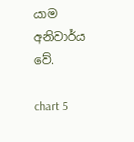යාම අනිවාර්ය වේ.

chart 5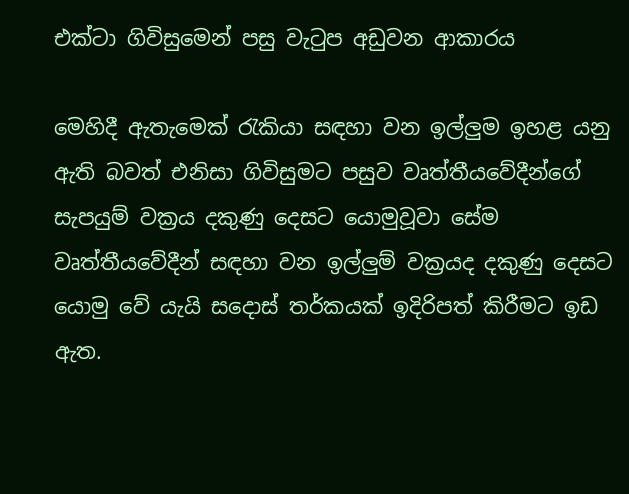එක්ටා ගිවිසුමෙන් පසු වැටුප අඩුවන ආකාරය

මෙහිදී ඇතැමෙක් රැකියා සඳහා වන ඉල්ලුම ඉහළ යනු ඇති බවත් එනිසා ගිවිසුමට පසුව වෘත්තීයවේදීන්ගේ සැපයුම් වක්‍රය දකුණු දෙසට යොමුවූවා සේම වෘත්තීයවේදීන් සඳහා වන ඉල්ලුම් වක්‍රයද දකුණු දෙසට යොමු වේ යැයි සදොස් තර්කයක් ඉදිරිපත් කිරීමට ඉඩ ඇත.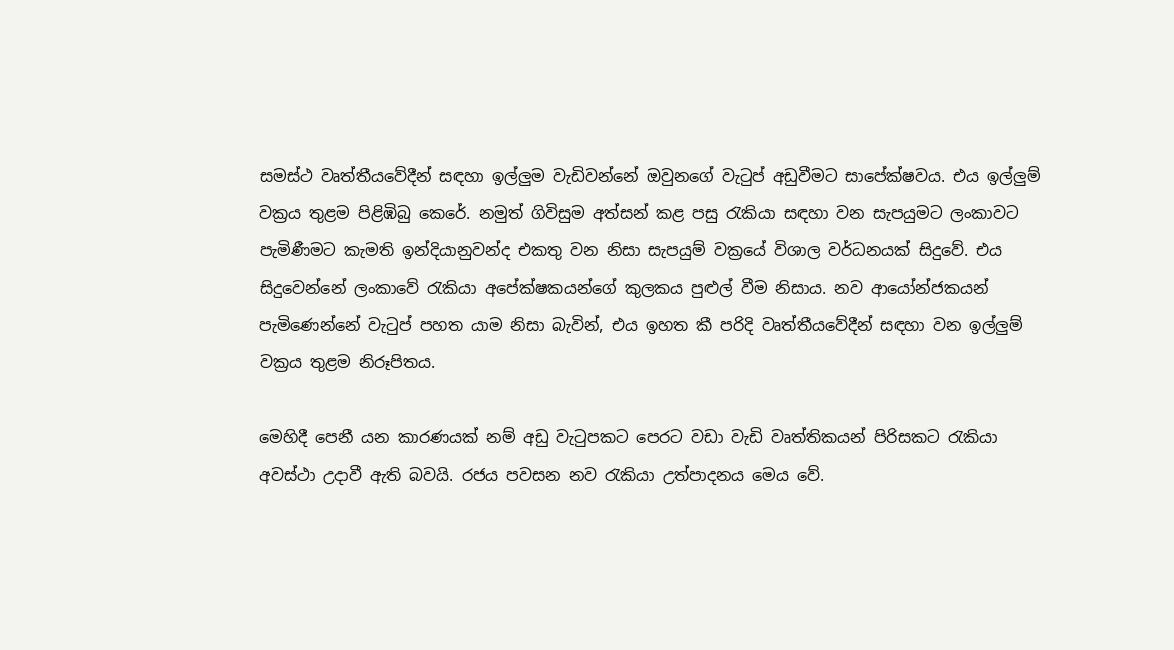සමස්ථ වෘත්තීයවේදීන් සඳහා ඉල්ලුම වැඩිවන්නේ ඔවුනගේ වැටුප් අඩුවීමට සාපේක්ෂවය. එය ඉල්ලුම් වක්‍රය තුළම පිළිඹිබු කෙරේ. නමුත් ගිවිසුම අත්සන් කළ පසු රැකියා සඳහා වන සැපයුමට ලංකාවට පැමිණීමට කැමති ඉන්දියානුවන්ද එකතු වන නිසා සැපයුම් වක්‍රයේ විශාල වර්ධනයක් සිදුවේ. එය සිදුවෙන්නේ ලංකාවේ රැකියා අපේක්ෂකයන්ගේ කුලකය පුළුල් වීම නිසාය. නව ආයෝන්ජකයන් පැමිණෙන්නේ වැටුප් පහත යාම නිසා බැවින්, එය ඉහත කී පරිදි වෘත්තීයවේදීන් සඳහා වන ඉල්ලුම් වක්‍රය තුළම නිරූපිතය.

මෙහිදී පෙනී යන කාරණයක් නම් අඩු වැටුපකට පෙරට වඩා වැඩි වෘත්තිකයන් පිරිසකට රැකියා අවස්ථා උදාවී ඇති බවයි. රජය පවසන නව රැකියා උත්පාදනය මෙය වේ.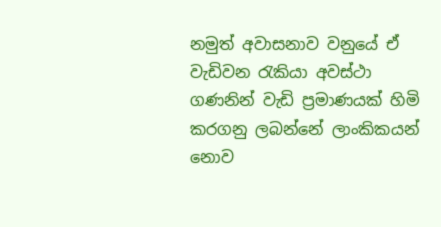නමුත් අවාසනාව වනුයේ ඒ වැඩිවන රැකියා අවස්ථා ගණනින් වැඩි ප්‍රමාණයක් හිමි කරගනු ලබන්නේ ලාංකිකයන් නොව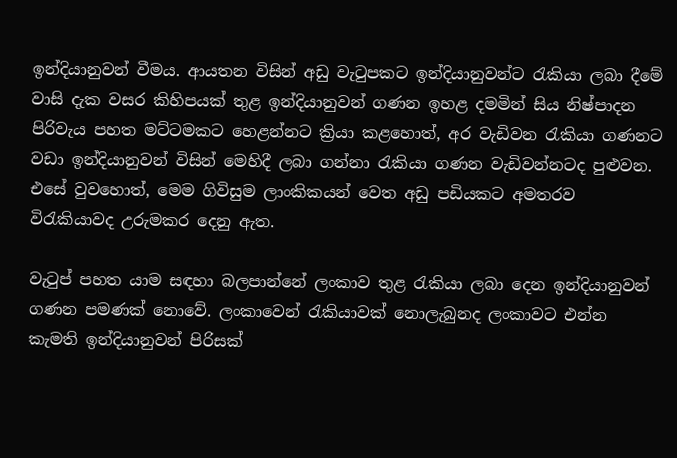ඉන්දියානුවන් වීමය. ආයතන විසින් අඩු වැටුපකට ඉන්දියානුවන්ට රැකියා ලබා දීමේ වාසි දැක වසර කිහිපයක් තුළ ඉන්දියානුවන් ගණන ඉහළ දමමින් සිය නිෂ්පාදන පිරිවැය පහත මට්ටමකට හෙළන්නට ක්‍රියා කළහොත්, අර වැඩිවන රැකියා ගණනට වඩා ඉන්දියානුවන් විසින් මෙහිදී ලබා ගන්නා රැකියා ගණන වැඩිවන්නටද පුළුවන. එසේ වුවහොත්, මෙම ගිවිසුම ලාංකිකයන් වෙත අඩු පඩියකට අමතරව විරැකියාවද උරුමකර දෙනු ඇත.

වැටුප් පහත යාම සඳහා බලපාන්නේ ලංකාව තුළ රැකියා ලබා දෙන ඉන්දියානුවන් ගණන පමණක් නොවේ. ලංකාවෙන් රැකියාවක් නොලැබුනද ලංකාවට එන්න කැමති ඉන්දියානුවන් පිරිසක්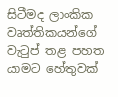සිටීමද ලාංකික වෘත්තිකයන්ගේ වැටුප් තළ පහත යාමට හේතුවක්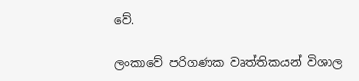වේ.

ලංකාවේ පරිගණක වෘත්තිකයන් විශාල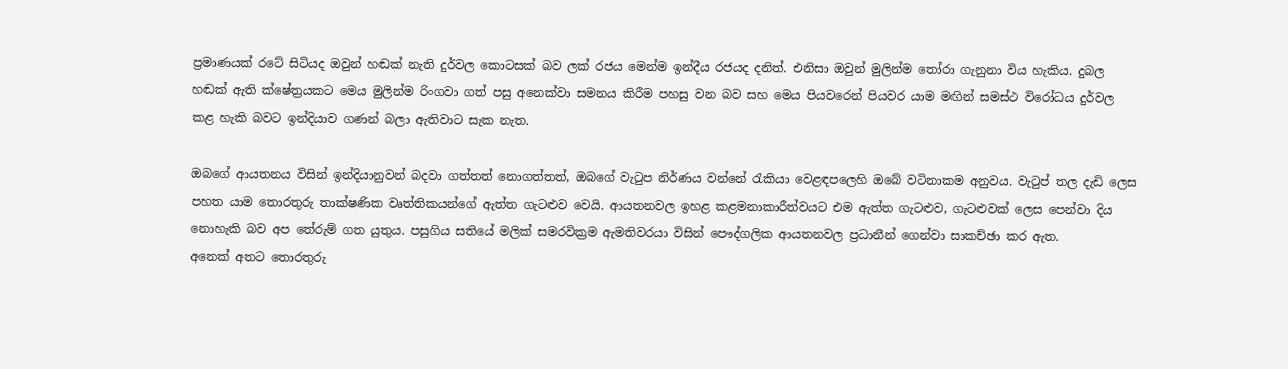ප්‍රමාණයක් රටේ සිටියද ඔවුන් හඬක් නැති දුර්වල කොටසක් බව ලක් රජය මෙන්ම ඉන්දීය රජයද දනිත්. එනිසා ඔවුන් මුලින්ම තෝරා ගැනුනා විය හැකිය. දුබල හඬක් ඇති ක්ෂේත්‍රයකට මෙය මුලින්ම රිංගවා ගත් පසු අනෙක්වා සමනය කිරීම පහසු වන බව සහ මෙය පියවරෙන් පියවර යාම මඟින් සමස්ථ විරෝධය දුර්වල කළ හැකි බවට ඉන්දියාව ගණන් බලා ඇතිවාට සැක නැත.

ඔබගේ ආයතනය විසින් ඉන්දියානුවන් බදවා ගත්තත් නොගත්තත්, ඔබගේ වැටුප නිර්ණය වන්නේ රැකියා වෙළඳපලෙහි ඔබේ වටිනාකම අනුවය. වැටුප් තල දැඩි ලෙස පහත යාම තොරතුරු තාක්ෂණික වෘත්තිකයන්ගේ ඇත්ත ගැටළුව වෙයි. ආයතනවල ඉහළ කළමනාකාරීත්වයට එම ඇත්ත ගැටළුව, ගැටළුවක් ලෙස පෙන්වා දිය නොහැකි බව අප තේරුම් ගත යුතුය. පසුගිය සතියේ මලික් සමරවික්‍රම ඇමතිවරයා විසින් පෞද්ගලික ආයතනවල ප්‍රධානීන් ගෙන්වා සාකච්ඡා කර ඇත.
අනෙක් අතට තොරතුරු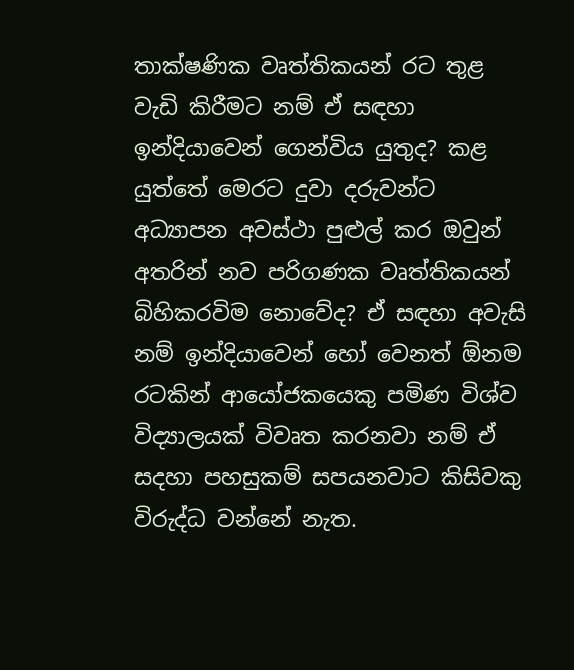තාක්ෂණික වෘත්තිකයන් රට තුළ වැඩි කිරීමට නම් ඒ සඳහා ඉන්දියාවෙන් ගෙන්විය යුතුද? කළ යුත්තේ මෙරට දුවා දරුවන්ට අධ්‍යාපන අවස්‍ථා පුළුල් කර ඔවුන් අතරින් නව පරිගණක වෘත්තිකයන් බිහිකරවිම නොවේද? ඒ සඳහා අවැසි නම් ඉන්දියාවෙන් හෝ වෙනත් ඕනම රටකින් ආයෝජකයෙකු පමිණ විශ්ව විද්‍යාලයක් විවෘත කරනවා නම් ඒ සදහා පහසුකම් සපයනවාට කිසිවකු විරුද්ධ වන්නේ නැත.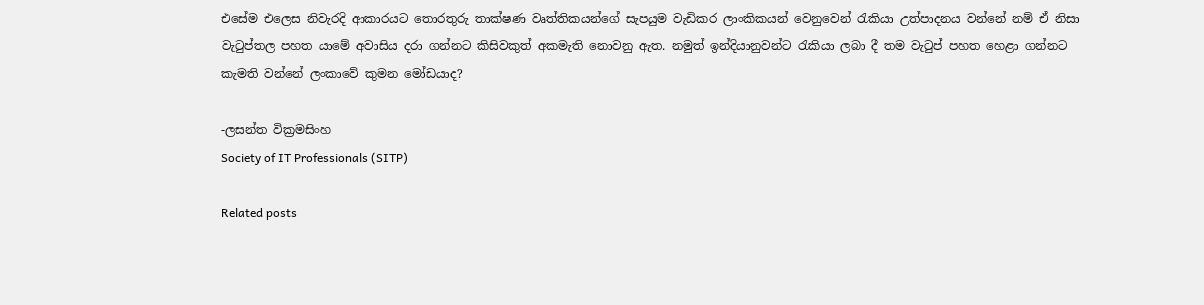එසේම එලෙස නිවැරදි ආකාරයට තොරතුරු තාක්ෂණ වෘත්තිකයන්ගේ සැපයුම වැඩිකර ලාංකිකයන් වෙනුවෙන් රැකියා උත්පාදනය වන්නේ නම් ඒ නිසා වැටුප්තල පහත යාමේ අවාසිය දරා ගන්නට කිසිවකුත් අකමැති නොවනු ඇත. නමුත් ඉන්දියානුවන්ට රැකියා ලබා දී තම වැටුප් පහත හෙළා ගන්නට කැමති වන්නේ ලංකාවේ කුමන මෝඩයාද?

-ලසන්ත වික්‍රමසිංහ
Society of IT Professionals (SITP)

Related posts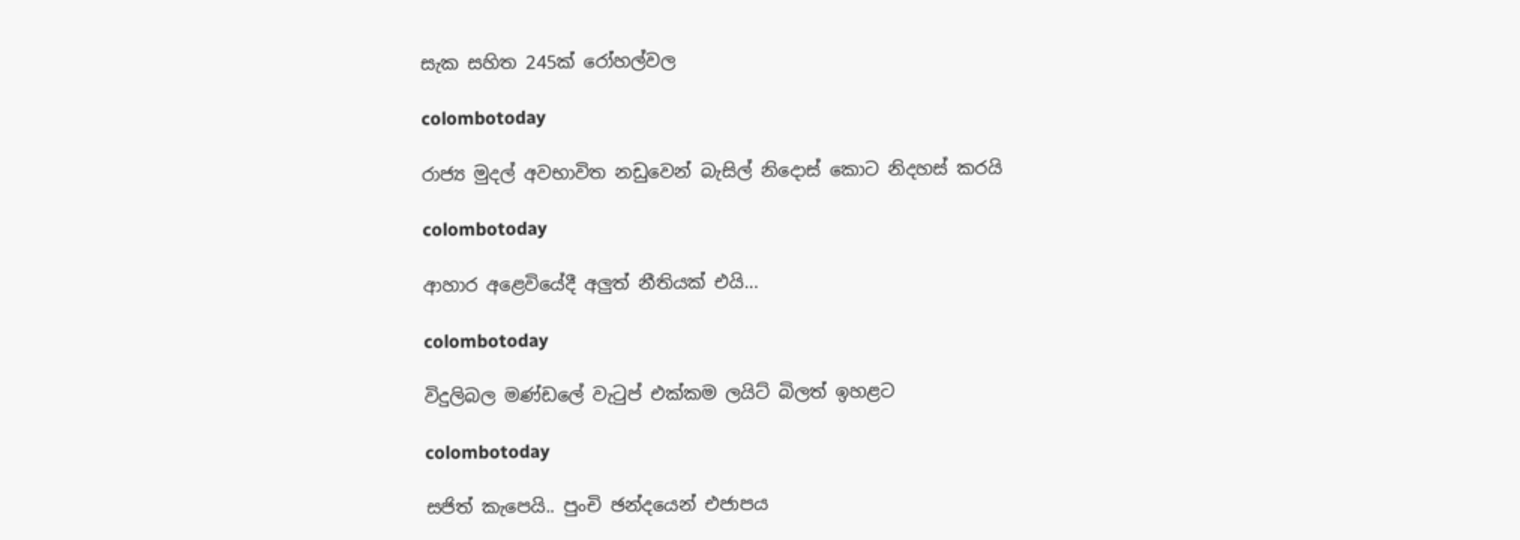සැක සහිත 245ක් රෝහල්වල

colombotoday

රාජ්‍ය මුදල් අවභාවිත නඩුවෙන් බැසිල් නිදොස් කොට නිදහස් කරයි

colombotoday

ආහාර අළෙවියේදී අලුත් නීතියක් එයි…

colombotoday

විදුලිබල මණ්ඩලේ වැටුප් එක්කම ලයිට් බිලත් ඉහළට

colombotoday

සජිත් කැපෙයි.. පුංචි ඡන්දයෙන් එජාපය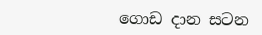ගොඩ දාන සටන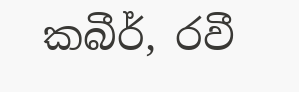කබීර්, රවී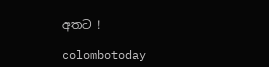අතට !

colombotoday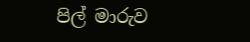පිල් මාරුව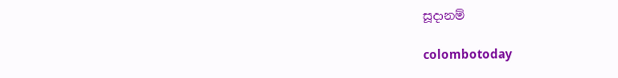සූදානම්

colombotoday